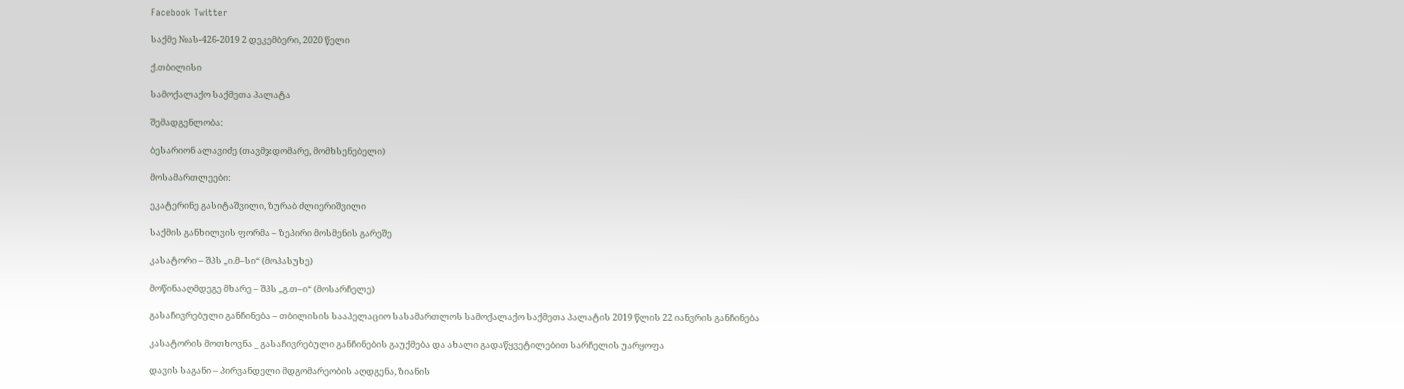Facebook Twitter

საქმე №ას-426-2019 2 დეკემბერი, 2020 წელი

ქ.თბილისი

სამოქალაქო საქმეთა პალატა

შემადგენლობა:

ბესარიონ ალავიძე (თავმჯდომარე, მომხსენებელი)

მოსამართლეები:

ეკატერინე გასიტაშვილი, ზურაბ ძლიერიშვილი

საქმის განხილვის ფორმა – ზეპირი მოსმენის გარეშე

კასატორი – შპს „ი.მ–სი“ (მოპასუხე)

მოწინააღმდეგე მხარე – შპს „გ.თ–ი“ (მოსარჩელე)

გასაჩივრებული განჩინება – თბილისის სააპელაციო სასამართლოს სამოქალაქო საქმეთა პალატის 2019 წლის 22 იანვრის განჩინება

კასატორის მოთხოვნა _ გასაჩივრებული განჩინების გაუქმება და ახალი გადაწყვეტილებით სარჩელის უარყოფა

დავის საგანი – პირვანდელი მდგომარეობის აღდგენა, ზიანის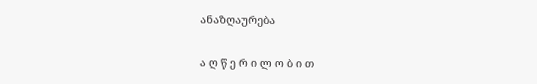ანაზღაურება

ა ღ წ ე რ ი ლ ო ბ ი თ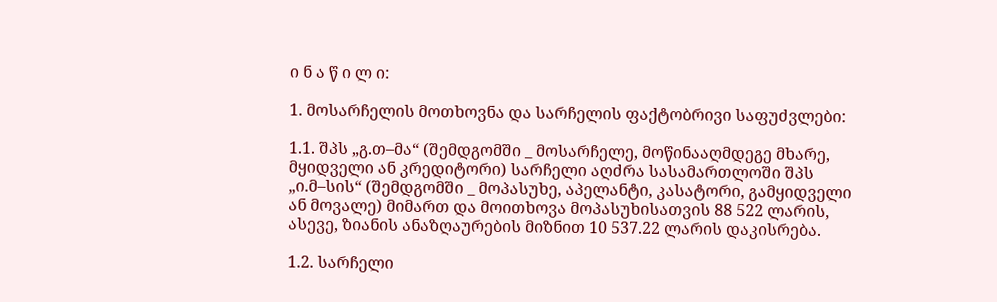ი ნ ა წ ი ლ ი:

1. მოსარჩელის მოთხოვნა და სარჩელის ფაქტობრივი საფუძვლები:

1.1. შპს „გ.თ–მა“ (შემდგომში _ მოსარჩელე, მოწინააღმდეგე მხარე, მყიდველი ან კრედიტორი) სარჩელი აღძრა სასამართლოში შპს „ი.მ–სის“ (შემდგომში _ მოპასუხე, აპელანტი, კასატორი, გამყიდველი ან მოვალე) მიმართ და მოითხოვა მოპასუხისათვის 88 522 ლარის, ასევე, ზიანის ანაზღაურების მიზნით 10 537.22 ლარის დაკისრება.

1.2. სარჩელი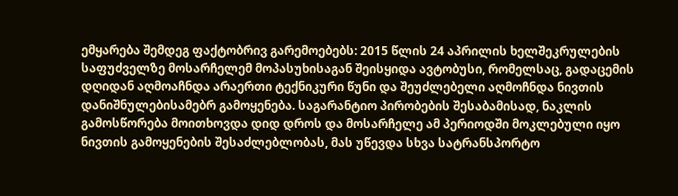ემყარება შემდეგ ფაქტობრივ გარემოებებს: 2015 წლის 24 აპრილის ხელშეკრულების საფუძველზე მოსარჩელემ მოპასუხისაგან შეისყიდა ავტობუსი, რომელსაც, გადაცემის დღიდან აღმოაჩნდა არაერთი ტექნიკური წუნი და შეუძლებელი აღმოჩნდა ნივთის დანიშნულებისამებრ გამოყენება. საგარანტიო პირობების შესაბამისად, ნაკლის გამოსწორება მოითხოვდა დიდ დროს და მოსარჩელე ამ პერიოდში მოკლებული იყო ნივთის გამოყენების შესაძლებლობას, მას უწევდა სხვა სატრანსპორტო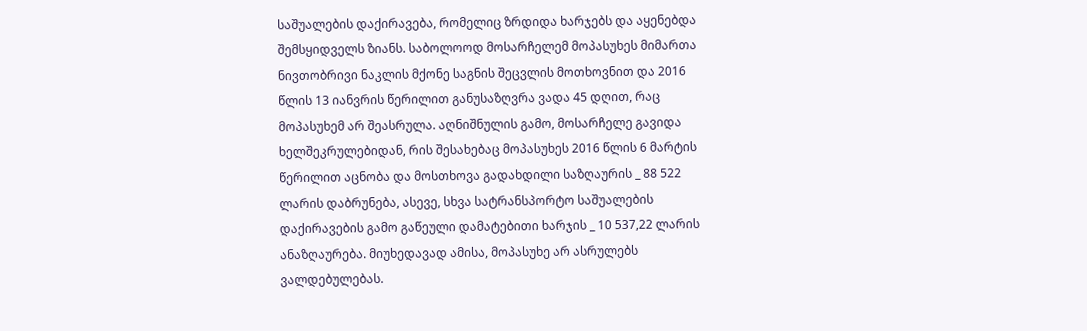საშუალების დაქირავება, რომელიც ზრდიდა ხარჯებს და აყენებდა შემსყიდველს ზიანს. საბოლოოდ მოსარჩელემ მოპასუხეს მიმართა ნივთობრივი ნაკლის მქონე საგნის შეცვლის მოთხოვნით და 2016 წლის 13 იანვრის წერილით განუსაზღვრა ვადა 45 დღით, რაც მოპასუხემ არ შეასრულა. აღნიშნულის გამო, მოსარჩელე გავიდა ხელშეკრულებიდან, რის შესახებაც მოპასუხეს 2016 წლის 6 მარტის წერილით აცნობა და მოსთხოვა გადახდილი საზღაურის _ 88 522 ლარის დაბრუნება, ასევე, სხვა სატრანსპორტო საშუალების დაქირავების გამო გაწეული დამატებითი ხარჯის _ 10 537,22 ლარის ანაზღაურება. მიუხედავად ამისა, მოპასუხე არ ასრულებს ვალდებულებას.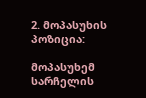2. მოპასუხის პოზიცია:

მოპასუხემ სარჩელის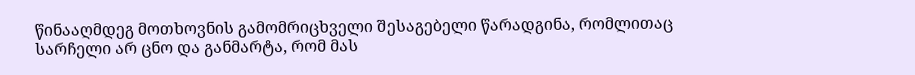წინააღმდეგ მოთხოვნის გამომრიცხველი შესაგებელი წარადგინა, რომლითაც სარჩელი არ ცნო და განმარტა, რომ მას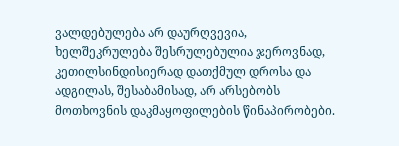ვალდებულება არ დაურღვევია, ხელშეკრულება შესრულებულია ჯეროვნად, კეთილსინდისიერად დათქმულ დროსა და ადგილას, შესაბამისად, არ არსებობს მოთხოვნის დაკმაყოფილების წინაპირობები.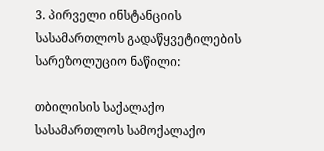3. პირველი ინსტანციის სასამართლოს გადაწყვეტილების სარეზოლუციო ნაწილი:

თბილისის საქალაქო სასამართლოს სამოქალაქო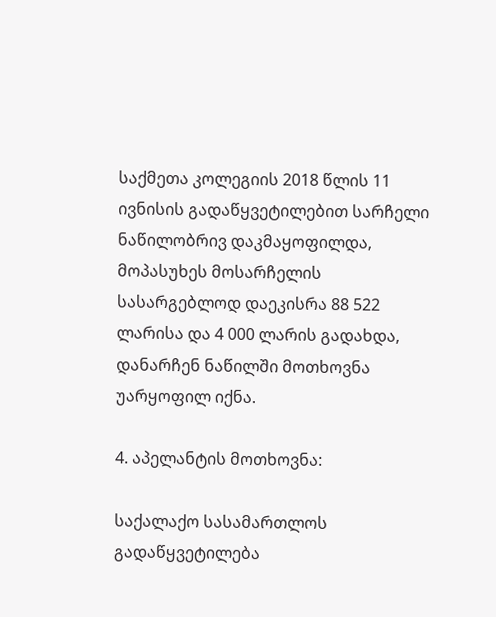საქმეთა კოლეგიის 2018 წლის 11 ივნისის გადაწყვეტილებით სარჩელი ნაწილობრივ დაკმაყოფილდა, მოპასუხეს მოსარჩელის სასარგებლოდ დაეკისრა 88 522 ლარისა და 4 000 ლარის გადახდა, დანარჩენ ნაწილში მოთხოვნა უარყოფილ იქნა.

4. აპელანტის მოთხოვნა:

საქალაქო სასამართლოს გადაწყვეტილება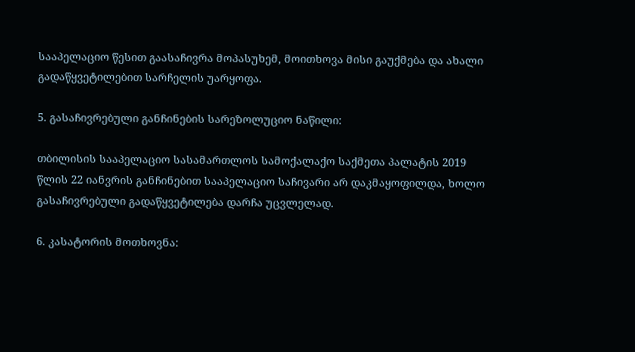სააპელაციო წესით გაასაჩივრა მოპასუხემ, მოითხოვა მისი გაუქმება და ახალი გადაწყვეტილებით სარჩელის უარყოფა.

5. გასაჩივრებული განჩინების სარეზოლუციო ნაწილი:

თბილისის სააპელაციო სასამართლოს სამოქალაქო საქმეთა პალატის 2019 წლის 22 იანვრის განჩინებით სააპელაციო საჩივარი არ დაკმაყოფილდა, ხოლო გასაჩივრებული გადაწყვეტილება დარჩა უცვლელად.

6. კასატორის მოთხოვნა: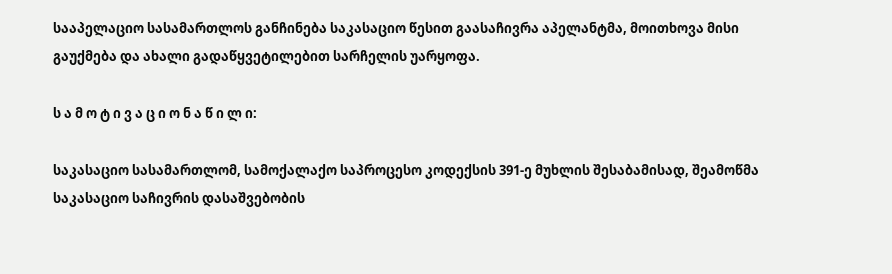სააპელაციო სასამართლოს განჩინება საკასაციო წესით გაასაჩივრა აპელანტმა, მოითხოვა მისი გაუქმება და ახალი გადაწყვეტილებით სარჩელის უარყოფა.

ს ა მ ო ტ ი ვ ა ც ი ო ნ ა წ ი ლ ი:

საკასაციო სასამართლომ, სამოქალაქო საპროცესო კოდექსის 391-ე მუხლის შესაბამისად, შეამოწმა საკასაციო საჩივრის დასაშვებობის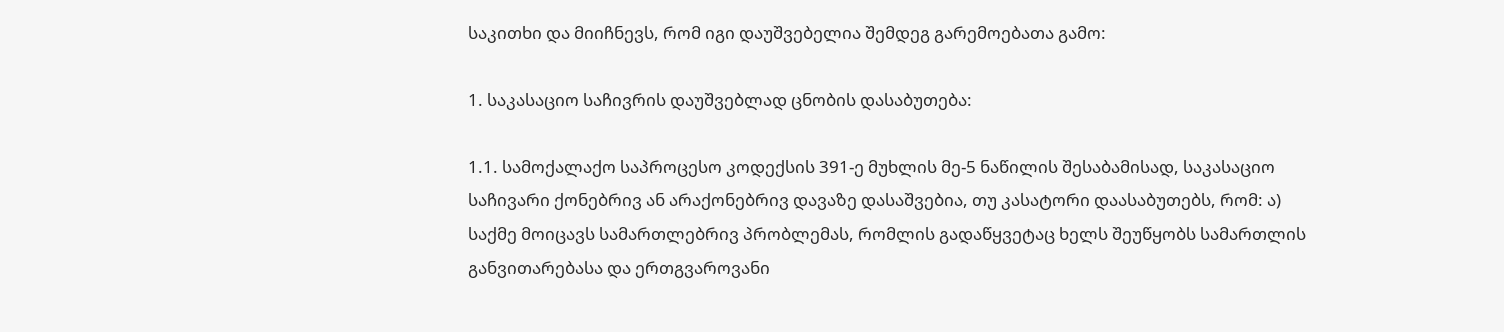საკითხი და მიიჩნევს, რომ იგი დაუშვებელია შემდეგ გარემოებათა გამო:

1. საკასაციო საჩივრის დაუშვებლად ცნობის დასაბუთება:

1.1. სამოქალაქო საპროცესო კოდექსის 391-ე მუხლის მე-5 ნაწილის შესაბამისად, საკასაციო საჩივარი ქონებრივ ან არაქონებრივ დავაზე დასაშვებია, თუ კასატორი დაასაბუთებს, რომ: ა) საქმე მოიცავს სამართლებრივ პრობლემას, რომლის გადაწყვეტაც ხელს შეუწყობს სამართლის განვითარებასა და ერთგვაროვანი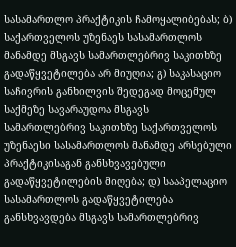სასამართლო პრაქტიკის ჩამოყალიბებას; ბ) საქართველოს უზენაეს სასამართლოს მანამდე მსგავს სამართლებრივ საკითხზე გადაწყვეტილება არ მიუღია; გ) საკასაციო საჩივრის განხილვის შედეგად მოცემულ საქმეზე სავარაუდოა მსგავს სამართლებრივ საკითხზე საქართველოს უზენაესი სასამართლოს მანამდე არსებული პრაქტიკისაგან განსხვავებული გადაწყვეტილების მიღება; დ) სააპელაციო სასამართლოს გადაწყვეტილება განსხვავდება მსგავს სამართლებრივ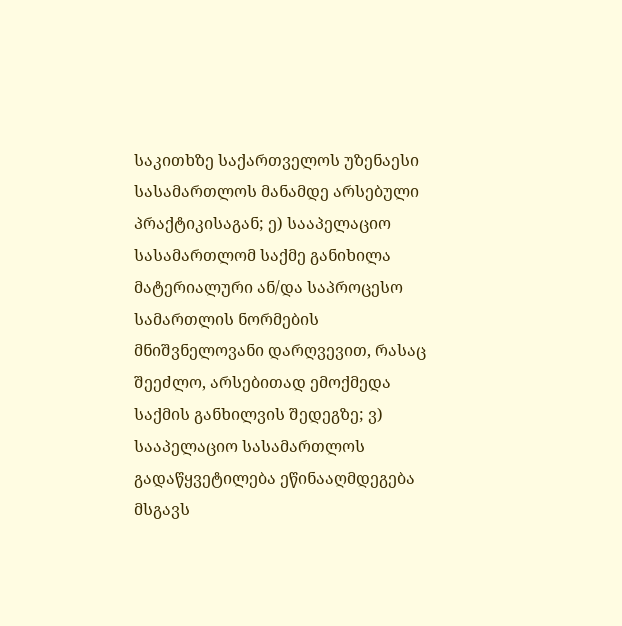საკითხზე საქართველოს უზენაესი სასამართლოს მანამდე არსებული პრაქტიკისაგან; ე) სააპელაციო სასამართლომ საქმე განიხილა მატერიალური ან/და საპროცესო სამართლის ნორმების მნიშვნელოვანი დარღვევით, რასაც შეეძლო, არსებითად ემოქმედა საქმის განხილვის შედეგზე; ვ) სააპელაციო სასამართლოს გადაწყვეტილება ეწინააღმდეგება მსგავს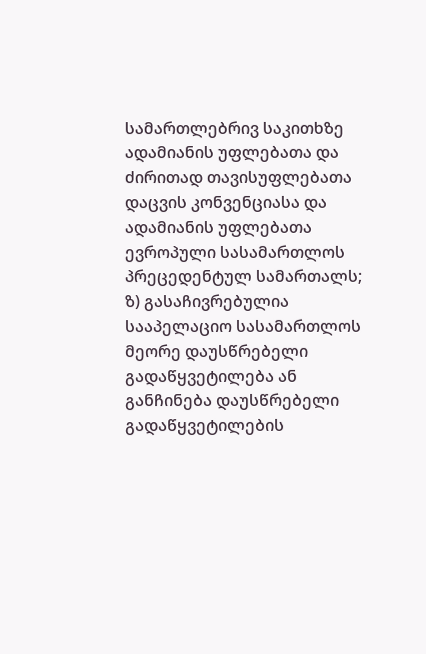სამართლებრივ საკითხზე ადამიანის უფლებათა და ძირითად თავისუფლებათა დაცვის კონვენციასა და ადამიანის უფლებათა ევროპული სასამართლოს პრეცედენტულ სამართალს; ზ) გასაჩივრებულია სააპელაციო სასამართლოს მეორე დაუსწრებელი გადაწყვეტილება ან განჩინება დაუსწრებელი გადაწყვეტილების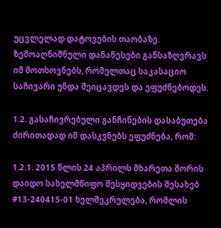უცვლელად დატოვების თაობაზე. ზემოაღნიშნული დანაწესები განსაზღვრავს იმ მოთხოვნებს, რომელთაც საკასაციო საჩივარი უნდა შეიცავდეს და ეფუძნებოდეს.

1.2. გასაჩივრებული განჩინების დასაბუთება ძირითადად იმ დასკვნებს ეფუძნება, რომ:

1.2.1. 2015 წლის 24 აპრილს მხარეთა შორის დაიდო სახელმწიფო შესყიდვების შესახებ #13-240415-01 ხელშეკრულება, რომლის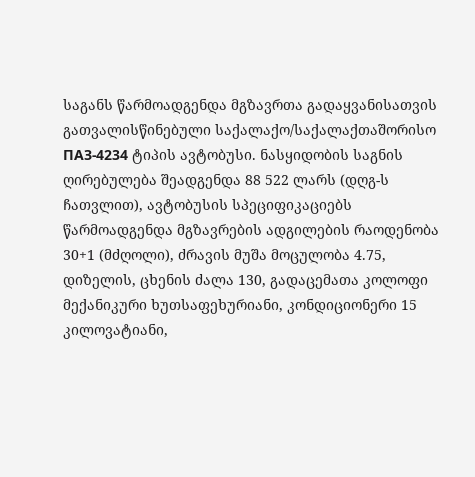საგანს წარმოადგენდა მგზავრთა გადაყვანისათვის გათვალისწინებული საქალაქო/საქალაქთაშორისო ПАЗ-4234 ტიპის ავტობუსი. ნასყიდობის საგნის ღირებულება შეადგენდა 88 522 ლარს (დღგ-ს ჩათვლით), ავტობუსის სპეციფიკაციებს წარმოადგენდა მგზავრების ადგილების რაოდენობა 30+1 (მძღოლი), ძრავის მუშა მოცულობა 4.75, დიზელის, ცხენის ძალა 130, გადაცემათა კოლოფი მექანიკური ხუთსაფეხურიანი, კონდიციონერი 15 კილოვატიანი,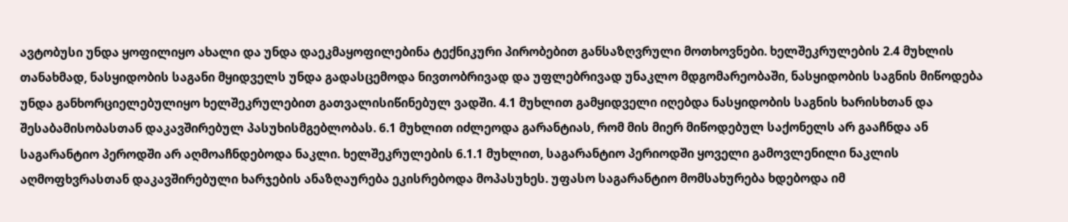ავტობუსი უნდა ყოფილიყო ახალი და უნდა დაეკმაყოფილებინა ტექნიკური პირობებით განსაზღვრული მოთხოვნები. ხელშეკრულების 2.4 მუხლის თანახმად, ნასყიდობის საგანი მყიდველს უნდა გადასცემოდა ნივთობრივად და უფლებრივად უნაკლო მდგომარეობაში, ნასყიდობის საგნის მიწოდება უნდა განხორციელებულიყო ხელშეკრულებით გათვალისიწინებულ ვადში. 4.1 მუხლით გამყიდველი იღებდა ნასყიდობის საგნის ხარისხთან და შესაბამისობასთან დაკავშირებულ პასუხისმგებლობას. 6.1 მუხლით იძლეოდა გარანტიას, რომ მის მიერ მიწოდებულ საქონელს არ გააჩნდა ან საგარანტიო პეროდში არ აღმოაჩნდებოდა ნაკლი. ხელშეკრულების 6.1.1 მუხლით, საგარანტიო პერიოდში ყოველი გამოვლენილი ნაკლის აღმოფხვრასთან დაკავშირებული ხარჯების ანაზღაურება ეკისრებოდა მოპასუხეს. უფასო საგარანტიო მომსახურება ხდებოდა იმ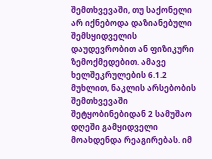შემთხვევაში, თუ საქონელი არ იქნებოდა დაზიანებული შემსყიდველის დაუდევრობით ან ფიზიკური ზემოქმედებით. ამავე ხელშეკრულების 6.1.2 მუხლით, ნაკლის არსებობის შემთხვევაში შეტყობინებიდან 2 სამუშაო დღეში გამყიდველი მოახდენდა რეაგირებას. იმ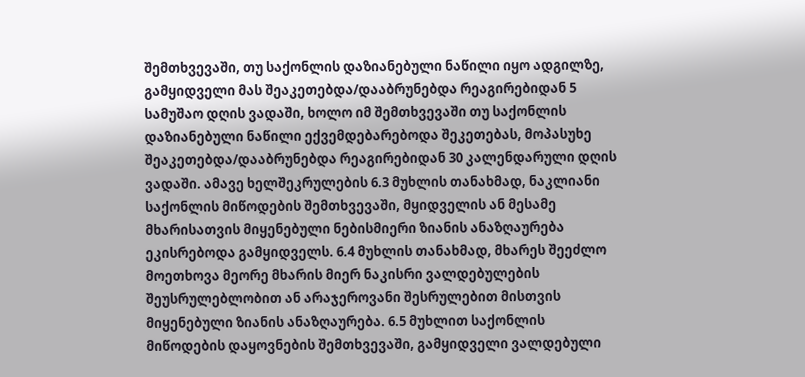შემთხვევაში, თუ საქონლის დაზიანებული ნაწილი იყო ადგილზე, გამყიდველი მას შეაკეთებდა/დააბრუნებდა რეაგირებიდან 5 სამუშაო დღის ვადაში, ხოლო იმ შემთხვევაში თუ საქონლის დაზიანებული ნაწილი ექვემდებარებოდა შეკეთებას, მოპასუხე შეაკეთებდა/დააბრუნებდა რეაგირებიდან 30 კალენდარული დღის ვადაში. ამავე ხელშეკრულების 6.3 მუხლის თანახმად, ნაკლიანი საქონლის მიწოდების შემთხვევაში, მყიდველის ან მესამე მხარისათვის მიყენებული ნებისმიერი ზიანის ანაზღაურება ეკისრებოდა გამყიდველს. 6.4 მუხლის თანახმად, მხარეს შეეძლო მოეთხოვა მეორე მხარის მიერ ნაკისრი ვალდებულების შეუსრულებლობით ან არაჯეროვანი შესრულებით მისთვის მიყენებული ზიანის ანაზღაურება. 6.5 მუხლით საქონლის მიწოდების დაყოვნების შემთხვევაში, გამყიდველი ვალდებული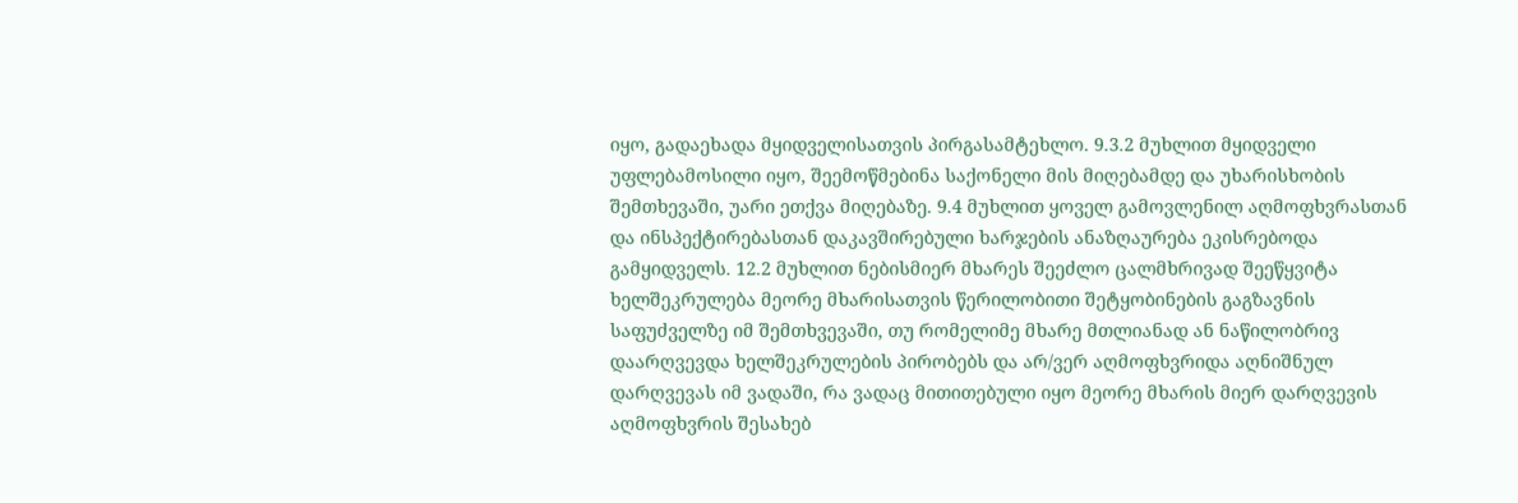იყო, გადაეხადა მყიდველისათვის პირგასამტეხლო. 9.3.2 მუხლით მყიდველი უფლებამოსილი იყო, შეემოწმებინა საქონელი მის მიღებამდე და უხარისხობის შემთხევაში, უარი ეთქვა მიღებაზე. 9.4 მუხლით ყოველ გამოვლენილ აღმოფხვრასთან და ინსპექტირებასთან დაკავშირებული ხარჯების ანაზღაურება ეკისრებოდა გამყიდველს. 12.2 მუხლით ნებისმიერ მხარეს შეეძლო ცალმხრივად შეეწყვიტა ხელშეკრულება მეორე მხარისათვის წერილობითი შეტყობინების გაგზავნის საფუძველზე იმ შემთხვევაში, თუ რომელიმე მხარე მთლიანად ან ნაწილობრივ დაარღვევდა ხელშეკრულების პირობებს და არ/ვერ აღმოფხვრიდა აღნიშნულ დარღვევას იმ ვადაში, რა ვადაც მითითებული იყო მეორე მხარის მიერ დარღვევის აღმოფხვრის შესახებ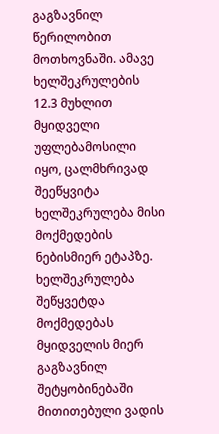გაგზავნილ წერილობით მოთხოვნაში. ამავე ხელშეკრულების 12.3 მუხლით მყიდველი უფლებამოსილი იყო, ცალმხრივად შეეწყვიტა ხელშეკრულება მისი მოქმედების ნებისმიერ ეტაპზე. ხელშეკრულება შეწყვეტდა მოქმედებას მყიდველის მიერ გაგზავნილ შეტყობინებაში მითითებული ვადის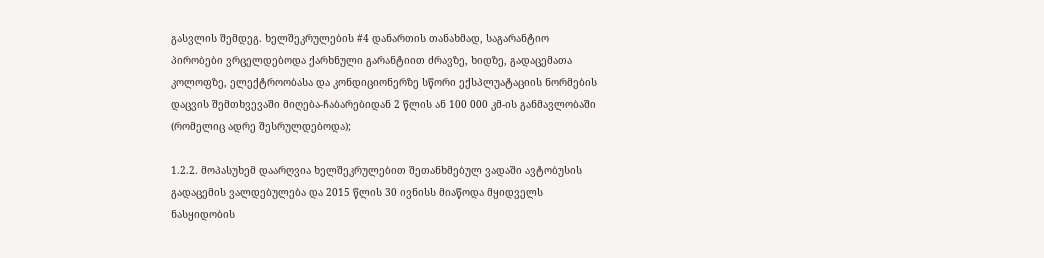გასვლის შემდეგ. ხელშეკრულების #4 დანართის თანახმად, საგარანტიო პირობები ვრცელდებოდა ქარხნული გარანტიით ძრავზე, ხიდზე, გადაცემათა კოლოფზე, ელექტროობასა და კონდიციონერზე სწორი ექსპლუატაციის ნორმების დაცვის შემთხვევაში მიღება-ჩაბარებიდან 2 წლის ან 100 000 კმ-ის განმავლობაში (რომელიც ადრე შესრულდებოდა);

1.2.2. მოპასუხემ დაარღვია ხელშეკრულებით შეთანხმებულ ვადაში ავტობუსის გადაცემის ვალდებულება და 2015 წლის 30 ივნისს მიაწოდა მყიდველს ნასყიდობის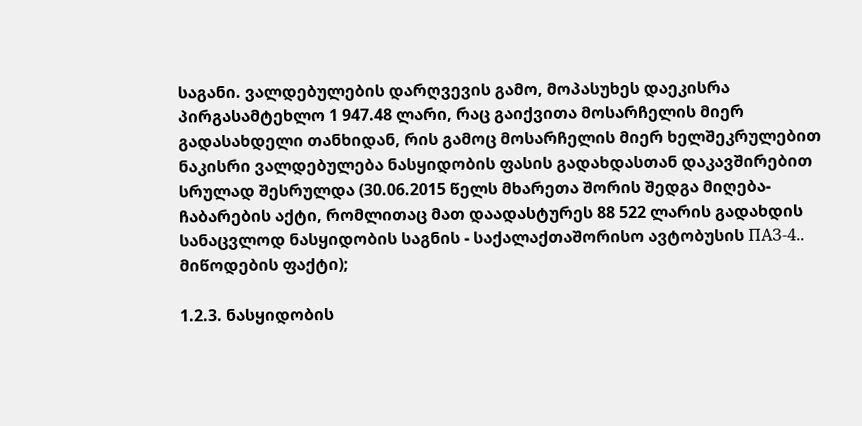საგანი. ვალდებულების დარღვევის გამო, მოპასუხეს დაეკისრა პირგასამტეხლო 1 947.48 ლარი, რაც გაიქვითა მოსარჩელის მიერ გადასახდელი თანხიდან, რის გამოც მოსარჩელის მიერ ხელშეკრულებით ნაკისრი ვალდებულება ნასყიდობის ფასის გადახდასთან დაკავშირებით სრულად შესრულდა (30.06.2015 წელს მხარეთა შორის შედგა მიღება-ჩაბარების აქტი, რომლითაც მათ დაადასტურეს 88 522 ლარის გადახდის სანაცვლოდ ნასყიდობის საგნის - საქალაქთაშორისო ავტობუსის ПАЗ-4.. მიწოდების ფაქტი);

1.2.3. ნასყიდობის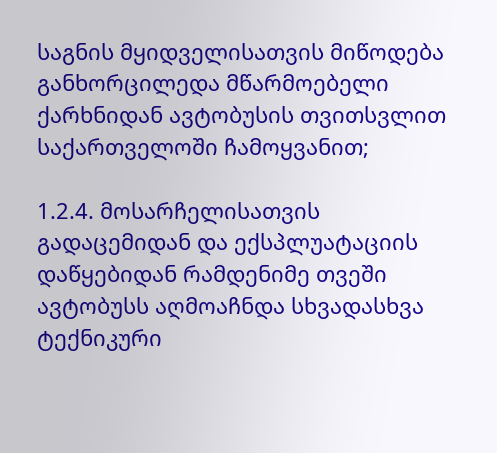საგნის მყიდველისათვის მიწოდება განხორცილედა მწარმოებელი ქარხნიდან ავტობუსის თვითსვლით საქართველოში ჩამოყვანით;

1.2.4. მოსარჩელისათვის გადაცემიდან და ექსპლუატაციის დაწყებიდან რამდენიმე თვეში ავტობუსს აღმოაჩნდა სხვადასხვა ტექნიკური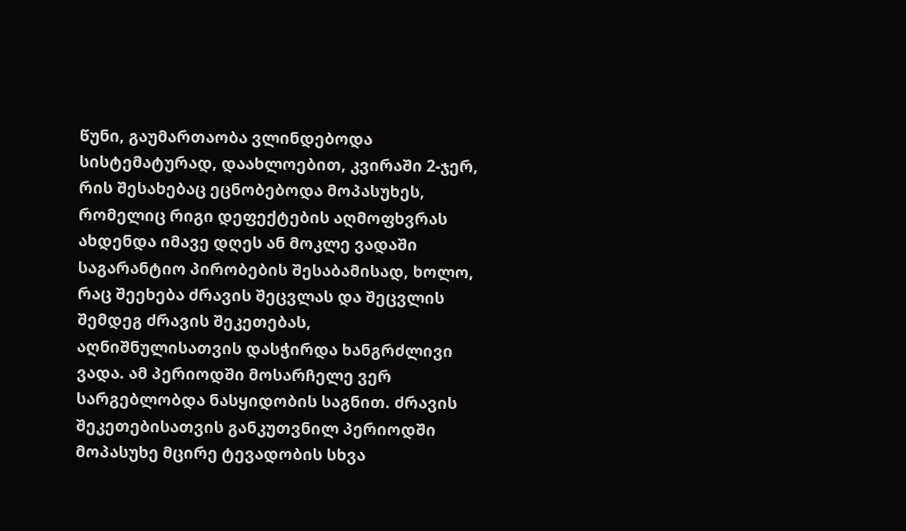წუნი, გაუმართაობა ვლინდებოდა სისტემატურად, დაახლოებით, კვირაში 2-ჯერ, რის შესახებაც ეცნობებოდა მოპასუხეს, რომელიც რიგი დეფექტების აღმოფხვრას ახდენდა იმავე დღეს ან მოკლე ვადაში საგარანტიო პირობების შესაბამისად, ხოლო, რაც შეეხება ძრავის შეცვლას და შეცვლის შემდეგ ძრავის შეკეთებას, აღნიშნულისათვის დასჭირდა ხანგრძლივი ვადა. ამ პერიოდში მოსარჩელე ვერ სარგებლობდა ნასყიდობის საგნით. ძრავის შეკეთებისათვის განკუთვნილ პერიოდში მოპასუხე მცირე ტევადობის სხვა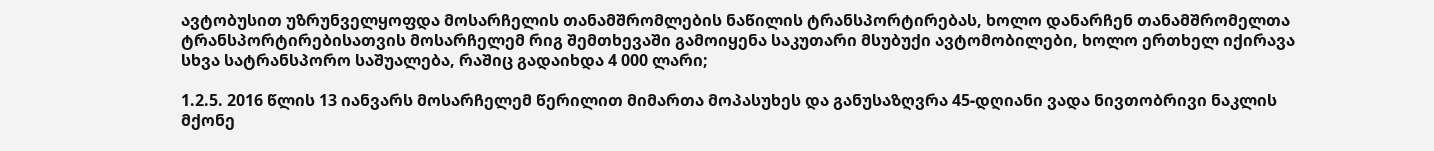ავტობუსით უზრუნველყოფდა მოსარჩელის თანამშრომლების ნაწილის ტრანსპორტირებას, ხოლო დანარჩენ თანამშრომელთა ტრანსპორტირებისათვის მოსარჩელემ რიგ შემთხევაში გამოიყენა საკუთარი მსუბუქი ავტომობილები, ხოლო ერთხელ იქირავა სხვა სატრანსპორო საშუალება, რაშიც გადაიხდა 4 000 ლარი;

1.2.5. 2016 წლის 13 იანვარს მოსარჩელემ წერილით მიმართა მოპასუხეს და განუსაზღვრა 45-დღიანი ვადა ნივთობრივი ნაკლის მქონე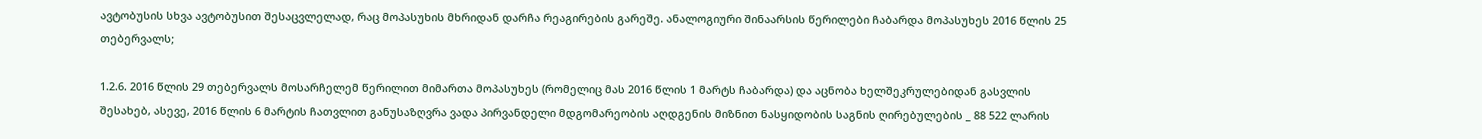ავტობუსის სხვა ავტობუსით შესაცვლელად, რაც მოპასუხის მხრიდან დარჩა რეაგირების გარეშე. ანალოგიური შინაარსის წერილები ჩაბარდა მოპასუხეს 2016 წლის 25 თებერვალს;

1.2.6. 2016 წლის 29 თებერვალს მოსარჩელემ წერილით მიმართა მოპასუხეს (რომელიც მას 2016 წლის 1 მარტს ჩაბარდა) და აცნობა ხელშეკრულებიდან გასვლის შესახებ, ასევე, 2016 წლის 6 მარტის ჩათვლით განუსაზღვრა ვადა პირვანდელი მდგომარეობის აღდგენის მიზნით ნასყიდობის საგნის ღირებულების _ 88 522 ლარის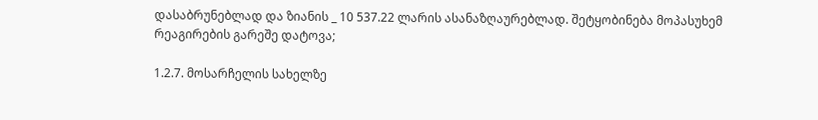დასაბრუნებლად და ზიანის _ 10 537.22 ლარის ასანაზღაურებლად. შეტყობინება მოპასუხემ რეაგირების გარეშე დატოვა;

1.2.7. მოსარჩელის სახელზე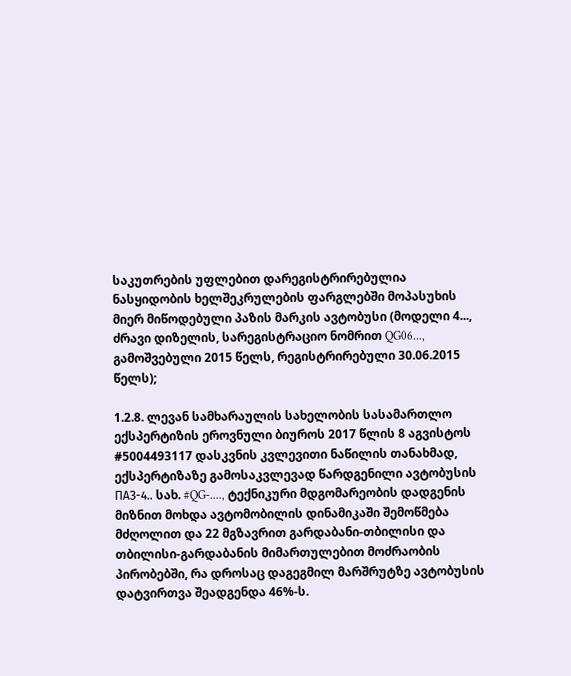საკუთრების უფლებით დარეგისტრირებულია ნასყიდობის ხელშეკრულების ფარგლებში მოპასუხის მიერ მიწოდებული პაზის მარკის ავტობუსი (მოდელი 4..., ძრავი დიზელის, სარეგისტრაციო ნომრით QG06..., გამოშვებული 2015 წელს, რეგისტრირებული 30.06.2015 წელს);

1.2.8. ლევან სამხარაულის სახელობის სასამართლო ექსპერტიზის ეროვნული ბიუროს 2017 წლის 8 აგვისტოს #5004493117 დასკვნის კვლევითი ნაწილის თანახმად, ექსპერტიზაზე გამოსაკვლევად წარდგენილი ავტობუსის ПАЗ-4.. სახ. #QG-...., ტექნიკური მდგომარეობის დადგენის მიზნით მოხდა ავტომობილის დინამიკაში შემოწმება მძღოლით და 22 მგზავრით გარდაბანი-თბილისი და თბილისი-გარდაბანის მიმართულებით მოძრაობის პირობებში, რა დროსაც დაგეგმილ მარშრუტზე ავტობუსის დატვირთვა შეადგენდა 46%-ს.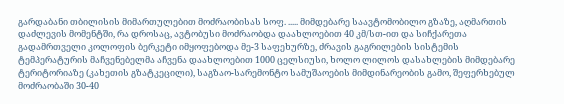გარდაბანი თბილისის მიმართულებით მოძრაობისას სოფ. ..... მიმდებარე საავტომობილო გზაზე, აღმართის დაძლევის მომენტში, რა დროსაც, ავტობუსი მოძრაობდა დაახლოებით 40 კმ/სთ-ით და სიჩქარეთა გადამრთველი კოლოფის ბერკეტი იმყოფებოდა მე-3 საფეხურზე, ძრავის გაგრილების სისტემის ტემპერატურის მაჩვენებელმა აჩვენა დაახლოებით 1000 ცელსიუსი, ხოლო ლილოს დასახლების მიმდებარე ტერიტორიაზე (კახეთის გზატკეცილი), საგზაო-სარემონტო სამუშაოების მიმდინარეობის გამო, შეფერხებულ მოძრაობაში 30-40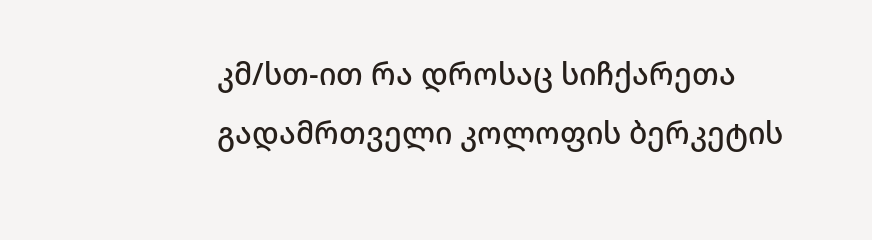კმ/სთ-ით რა დროსაც სიჩქარეთა გადამრთველი კოლოფის ბერკეტის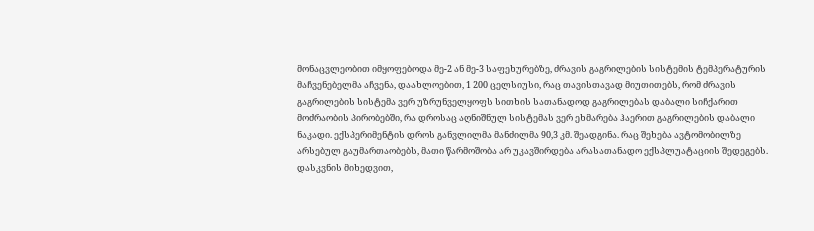მონაცვლეობით იმყოფებოდა მე-2 ან მე-3 საფეხურებზე, ძრავის გაგრილების სისტემის ტემპერატურის მაჩვენებელმა აჩვენა, დაახლოებით, 1 200 ცელსიუსი, რაც თავისთავად მიუთითებს, რომ ძრავის გაგრილების სისტემა ვერ უზრუნველყოფს სითხის სათანადოდ გაგრილებას დაბალი სიჩქარით მოძრაობის პირობებში, რა დროსაც აღნიშნულ სისტემას ვერ ეხმარება ჰაერით გაგრილების დაბალი ნაკადი. ექსპერიმენტის დროს განვლილმა მანძილმა 90,3 კმ. შეადგინა. რაც შეხება ავტომობილზე არსებულ გაუმართაობებს, მათი წარმოშობა არ უკავშირდება არასათანადო ექსპლუატაციის შედეგებს. დასკვნის მიხედვით,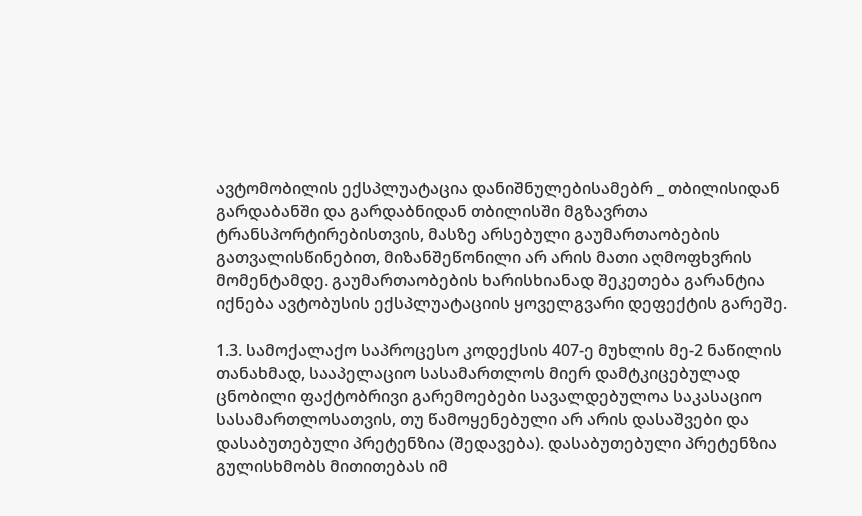ავტომობილის ექსპლუატაცია დანიშნულებისამებრ _ თბილისიდან გარდაბანში და გარდაბნიდან თბილისში მგზავრთა ტრანსპორტირებისთვის, მასზე არსებული გაუმართაობების გათვალისწინებით, მიზანშეწონილი არ არის მათი აღმოფხვრის მომენტამდე. გაუმართაობების ხარისხიანად შეკეთება გარანტია იქნება ავტობუსის ექსპლუატაციის ყოველგვარი დეფექტის გარეშე.

1.3. სამოქალაქო საპროცესო კოდექსის 407-ე მუხლის მე-2 ნაწილის თანახმად, სააპელაციო სასამართლოს მიერ დამტკიცებულად ცნობილი ფაქტობრივი გარემოებები სავალდებულოა საკასაციო სასამართლოსათვის, თუ წამოყენებული არ არის დასაშვები და დასაბუთებული პრეტენზია (შედავება). დასაბუთებული პრეტენზია გულისხმობს მითითებას იმ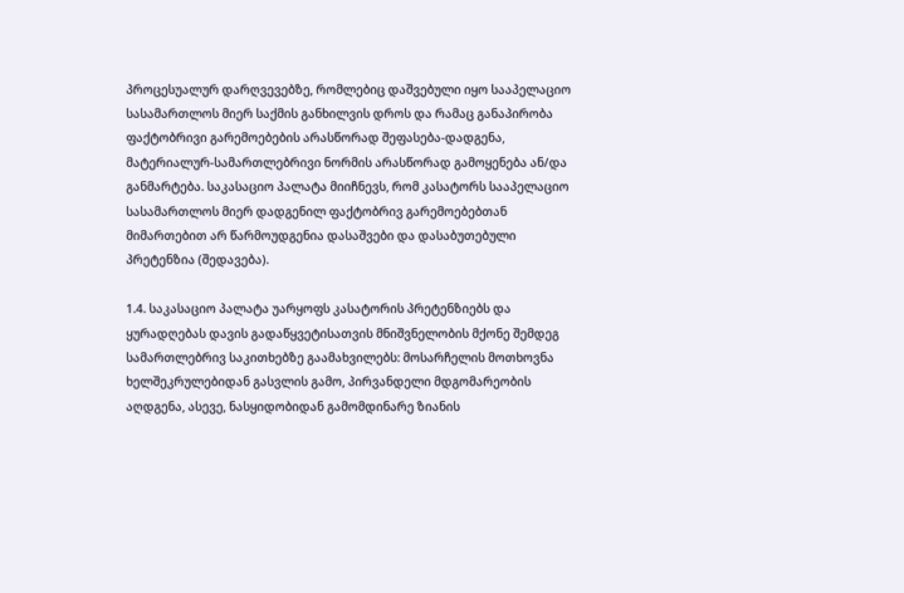პროცესუალურ დარღვევებზე, რომლებიც დაშვებული იყო სააპელაციო სასამართლოს მიერ საქმის განხილვის დროს და რამაც განაპირობა ფაქტობრივი გარემოებების არასწორად შეფასება-დადგენა, მატერიალურ-სამართლებრივი ნორმის არასწორად გამოყენება ან/და განმარტება. საკასაციო პალატა მიიჩნევს, რომ კასატორს სააპელაციო სასამართლოს მიერ დადგენილ ფაქტობრივ გარემოებებთან მიმართებით არ წარმოუდგენია დასაშვები და დასაბუთებული პრეტენზია (შედავება).

1.4. საკასაციო პალატა უარყოფს კასატორის პრეტენზიებს და ყურადღებას დავის გადაწყვეტისათვის მნიშვნელობის მქონე შემდეგ სამართლებრივ საკითხებზე გაამახვილებს: მოსარჩელის მოთხოვნა ხელშეკრულებიდან გასვლის გამო, პირვანდელი მდგომარეობის აღდგენა, ასევე, ნასყიდობიდან გამომდინარე ზიანის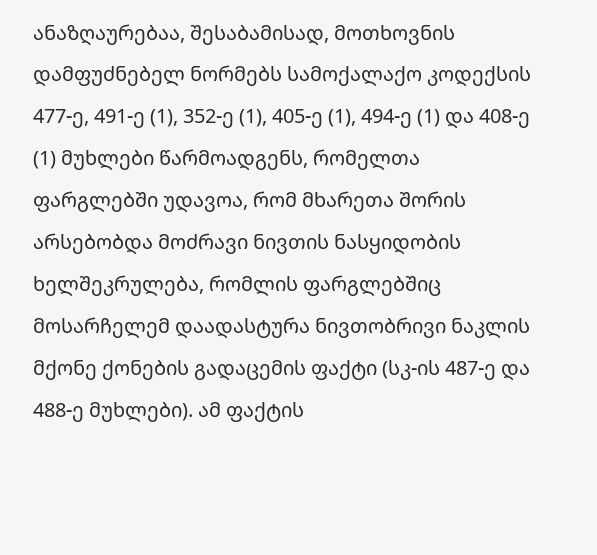ანაზღაურებაა, შესაბამისად, მოთხოვნის დამფუძნებელ ნორმებს სამოქალაქო კოდექსის 477-ე, 491-ე (1), 352-ე (1), 405-ე (1), 494-ე (1) და 408-ე (1) მუხლები წარმოადგენს, რომელთა ფარგლებში უდავოა, რომ მხარეთა შორის არსებობდა მოძრავი ნივთის ნასყიდობის ხელშეკრულება, რომლის ფარგლებშიც მოსარჩელემ დაადასტურა ნივთობრივი ნაკლის მქონე ქონების გადაცემის ფაქტი (სკ-ის 487-ე და 488-ე მუხლები). ამ ფაქტის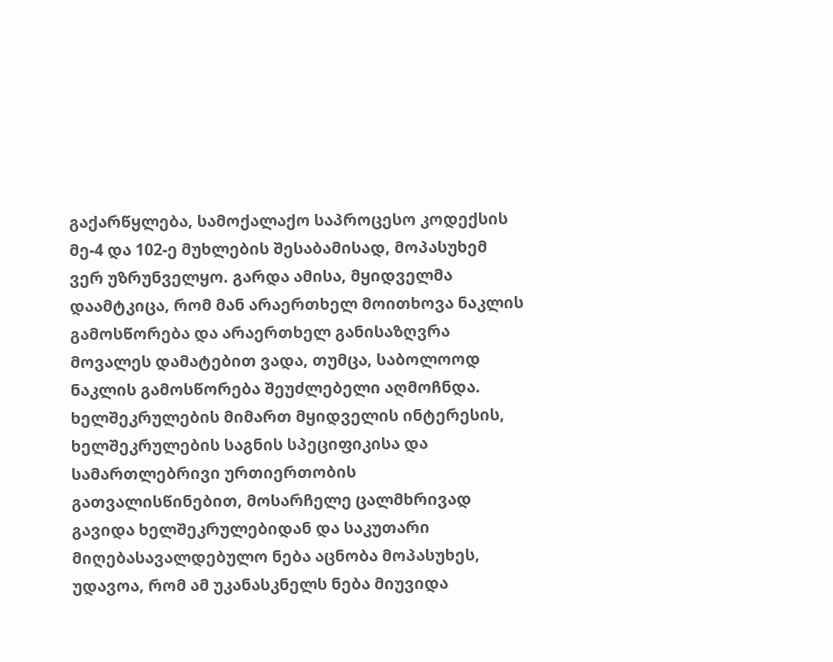გაქარწყლება, სამოქალაქო საპროცესო კოდექსის მე-4 და 102-ე მუხლების შესაბამისად, მოპასუხემ ვერ უზრუნველყო. გარდა ამისა, მყიდველმა დაამტკიცა, რომ მან არაერთხელ მოითხოვა ნაკლის გამოსწორება და არაერთხელ განისაზღვრა მოვალეს დამატებით ვადა, თუმცა, საბოლოოდ ნაკლის გამოსწორება შეუძლებელი აღმოჩნდა. ხელშეკრულების მიმართ მყიდველის ინტერესის, ხელშეკრულების საგნის სპეციფიკისა და სამართლებრივი ურთიერთობის გათვალისწინებით, მოსარჩელე ცალმხრივად გავიდა ხელშეკრულებიდან და საკუთარი მიღებასავალდებულო ნება აცნობა მოპასუხეს, უდავოა, რომ ამ უკანასკნელს ნება მიუვიდა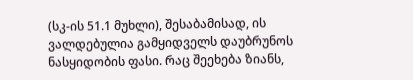(სკ-ის 51.1 მუხლი), შესაბამისად, ის ვალდებულია გამყიდველს დაუბრუნოს ნასყიდობის ფასი. რაც შეეხება ზიანს,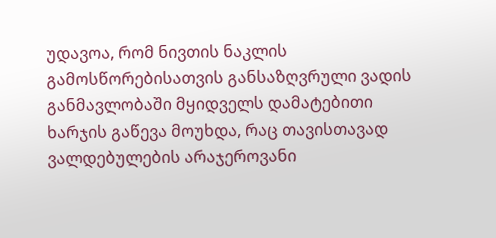უდავოა, რომ ნივთის ნაკლის გამოსწორებისათვის განსაზღვრული ვადის განმავლობაში მყიდველს დამატებითი ხარჯის გაწევა მოუხდა, რაც თავისთავად ვალდებულების არაჯეროვანი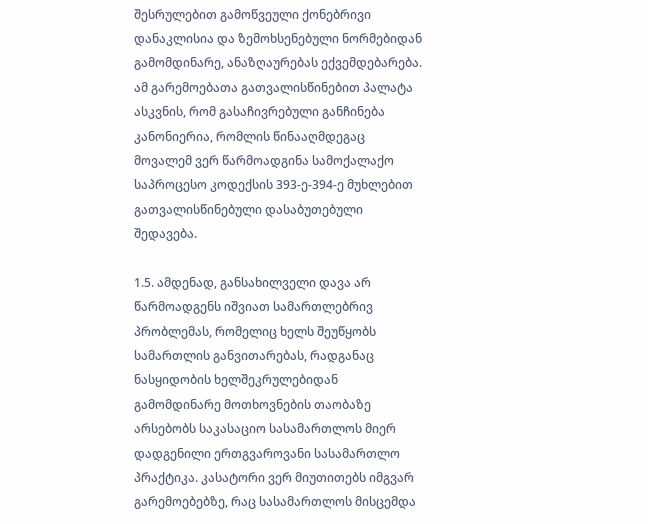შესრულებით გამოწვეული ქონებრივი დანაკლისია და ზემოხსენებული ნორმებიდან გამომდინარე, ანაზღაურებას ექვემდებარება. ამ გარემოებათა გათვალისწინებით პალატა ასკვნის, რომ გასაჩივრებული განჩინება კანონიერია, რომლის წინააღმდეგაც მოვალემ ვერ წარმოადგინა სამოქალაქო საპროცესო კოდექსის 393-ე-394-ე მუხლებით გათვალისწინებული დასაბუთებული შედავება.

1.5. ამდენად, განსახილველი დავა არ წარმოადგენს იშვიათ სამართლებრივ პრობლემას, რომელიც ხელს შეუწყობს სამართლის განვითარებას, რადგანაც ნასყიდობის ხელშეკრულებიდან გამომდინარე მოთხოვნების თაობაზე არსებობს საკასაციო სასამართლოს მიერ დადგენილი ერთგვაროვანი სასამართლო პრაქტიკა. კასატორი ვერ მიუთითებს იმგვარ გარემოებებზე, რაც სასამართლოს მისცემდა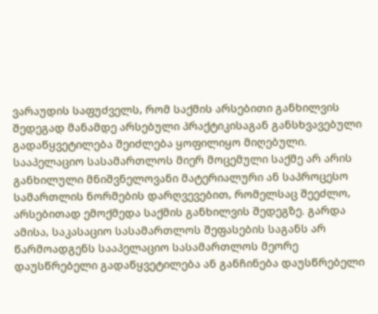ვარაუდის საფუძველს, რომ საქმის არსებითი განხილვის შედეგად მანამდე არსებული პრაქტიკისაგან განსხვავებული გადაწყვეტილება შეიძლება ყოფილიყო მიღებული. სააპელაციო სასამართლოს მიერ მოცემული საქმე არ არის განხილული მნიშვნელოვანი მატერიალური ან საპროცესო სამართლის ნორმების დარღვევებით, რომელსაც შეეძლო, არსებითად ემოქმედა საქმის განხილვის შედეგზე. გარდა ამისა, საკასაციო სასამართლოს შეფასების საგანს არ წარმოადგენს სააპელაციო სასამართლოს მეორე დაუსწრებელი გადაწყვეტილება ან განჩინება დაუსწრებელი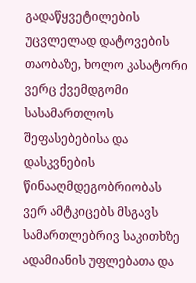გადაწყვეტილების უცვლელად დატოვების თაობაზე, ხოლო კასატორი ვერც ქვემდგომი სასამართლოს შეფასებებისა და დასკვნების წინააღმდეგობრიობას ვერ ამტკიცებს მსგავს სამართლებრივ საკითხზე ადამიანის უფლებათა და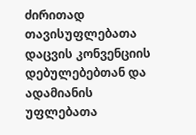ძირითად თავისუფლებათა დაცვის კონვენციის დებულებებთან და ადამიანის უფლებათა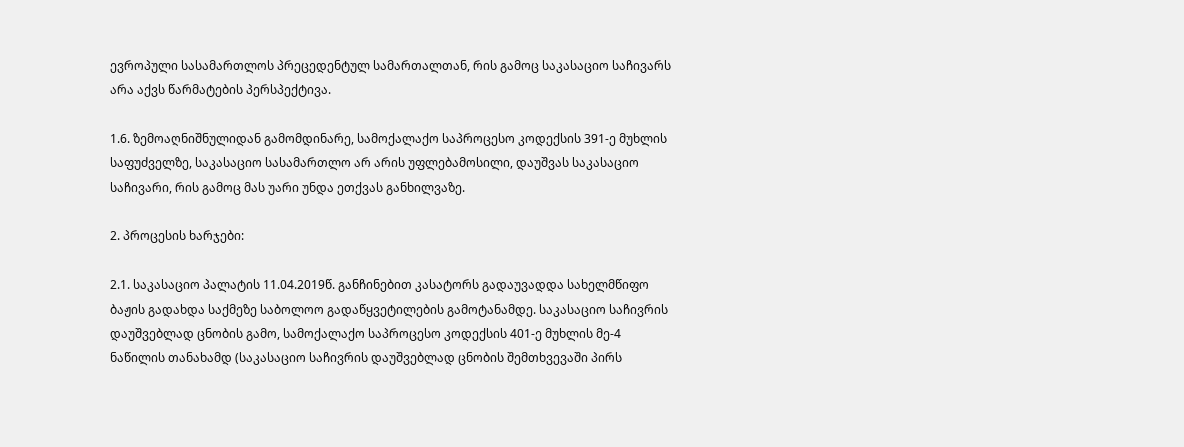ევროპული სასამართლოს პრეცედენტულ სამართალთან, რის გამოც საკასაციო საჩივარს არა აქვს წარმატების პერსპექტივა.

1.6. ზემოაღნიშნულიდან გამომდინარე, სამოქალაქო საპროცესო კოდექსის 391-ე მუხლის საფუძველზე, საკასაციო სასამართლო არ არის უფლებამოსილი, დაუშვას საკასაციო საჩივარი, რის გამოც მას უარი უნდა ეთქვას განხილვაზე.

2. პროცესის ხარჯები:

2.1. საკასაციო პალატის 11.04.2019წ. განჩინებით კასატორს გადაუვადდა სახელმწიფო ბაჟის გადახდა საქმეზე საბოლოო გადაწყვეტილების გამოტანამდე. საკასაციო საჩივრის დაუშვებლად ცნობის გამო, სამოქალაქო საპროცესო კოდექსის 401-ე მუხლის მე-4 ნაწილის თანახამდ (საკასაციო საჩივრის დაუშვებლად ცნობის შემთხვევაში პირს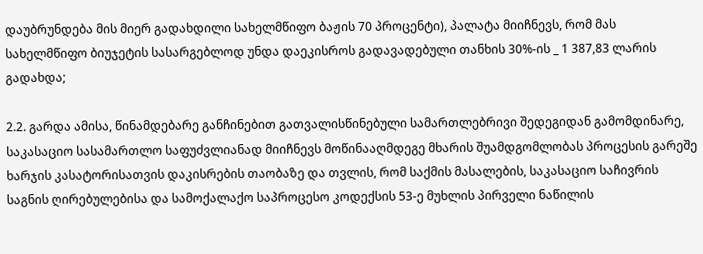დაუბრუნდება მის მიერ გადახდილი სახელმწიფო ბაჟის 70 პროცენტი), პალატა მიიჩნევს, რომ მას სახელმწიფო ბიუჯეტის სასარგებლოდ უნდა დაეკისროს გადავადებული თანხის 30%-ის _ 1 387,83 ლარის გადახდა;

2.2. გარდა ამისა, წინამდებარე განჩინებით გათვალისწინებული სამართლებრივი შედეგიდან გამომდინარე, საკასაციო სასამართლო საფუძვლიანად მიიჩნევს მოწინააღმდეგე მხარის შუამდგომლობას პროცესის გარეშე ხარჯის კასატორისათვის დაკისრების თაობაზე და თვლის, რომ საქმის მასალების, საკასაციო საჩივრის საგნის ღირებულებისა და სამოქალაქო საპროცესო კოდექსის 53-ე მუხლის პირველი ნაწილის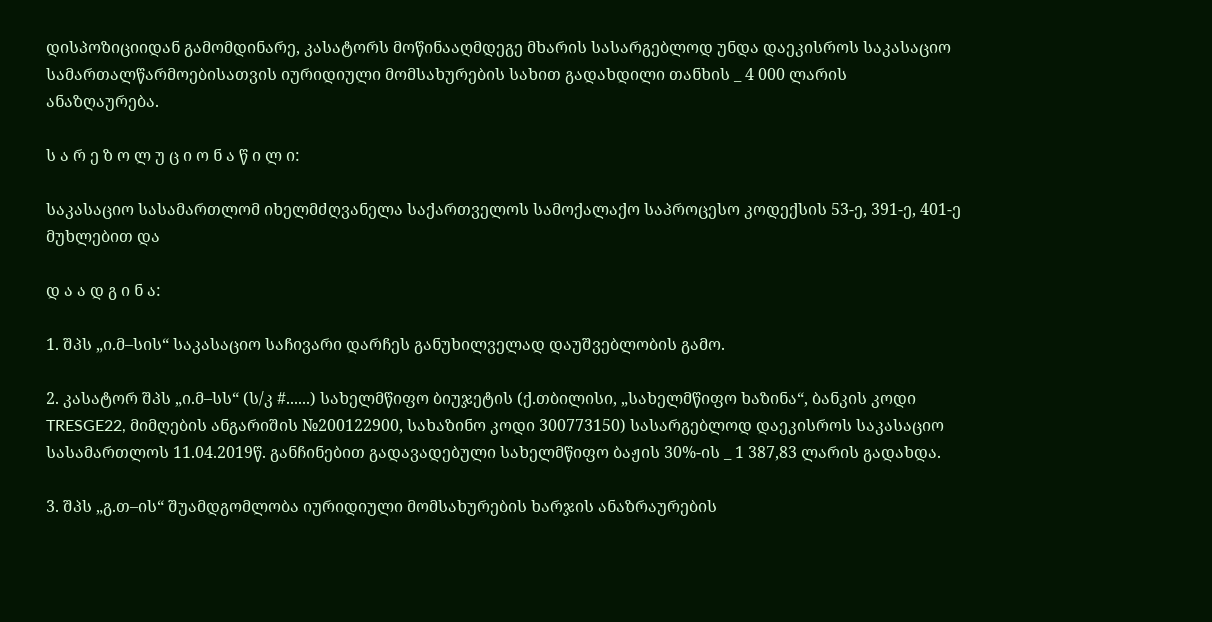დისპოზიციიდან გამომდინარე, კასატორს მოწინააღმდეგე მხარის სასარგებლოდ უნდა დაეკისროს საკასაციო სამართალწარმოებისათვის იურიდიული მომსახურების სახით გადახდილი თანხის _ 4 000 ლარის ანაზღაურება.

ს ა რ ე ზ ო ლ უ ც ი ო ნ ა წ ი ლ ი:

საკასაციო სასამართლომ იხელმძღვანელა საქართველოს სამოქალაქო საპროცესო კოდექსის 53-ე, 391-ე, 401-ე მუხლებით და

დ ა ა დ გ ი ნ ა:

1. შპს „ი.მ–სის“ საკასაციო საჩივარი დარჩეს განუხილველად დაუშვებლობის გამო.

2. კასატორ შპს „ი.მ–სს“ (ს/კ #......) სახელმწიფო ბიუჯეტის (ქ.თბილისი, „სახელმწიფო ხაზინა“, ბანკის კოდი TRESGE22, მიმღების ანგარიშის №200122900, სახაზინო კოდი 300773150) სასარგებლოდ დაეკისროს საკასაციო სასამართლოს 11.04.2019წ. განჩინებით გადავადებული სახელმწიფო ბაჟის 30%-ის _ 1 387,83 ლარის გადახდა.

3. შპს „გ.თ–ის“ შუამდგომლობა იურიდიული მომსახურების ხარჯის ანაზრაურების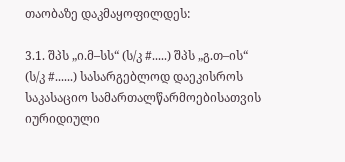თაობაზე დაკმაყოფილდეს:

3.1. შპს „ი.მ–სს“ (ს/კ #.....) შპს „გ.თ–ის“ (ს/კ #......) სასარგებლოდ დაეკისროს საკასაციო სამართალწარმოებისათვის იურიდიული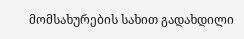მომსახურების სახით გადახდილი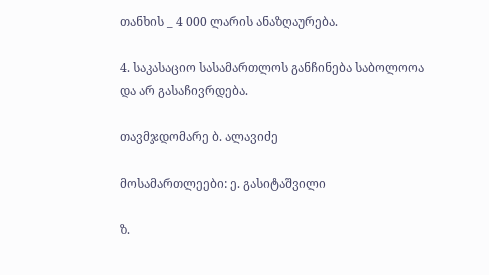თანხის _ 4 000 ლარის ანაზღაურება.

4. საკასაციო სასამართლოს განჩინება საბოლოოა და არ გასაჩივრდება.

თავმჯდომარე ბ. ალავიძე

მოსამართლეები: ე. გასიტაშვილი

ზ.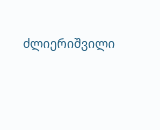ძლიერიშვილი